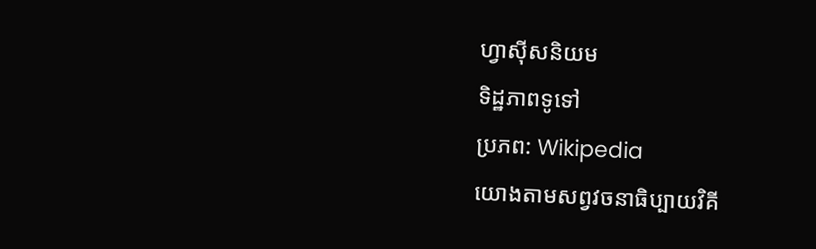ហ្វាស៊ីសនិយម
ទិដ្ឋភាពទូទៅ
ប្រភព: Wikipedia
យោងតាមសព្វវចនាធិប្បាយវិគី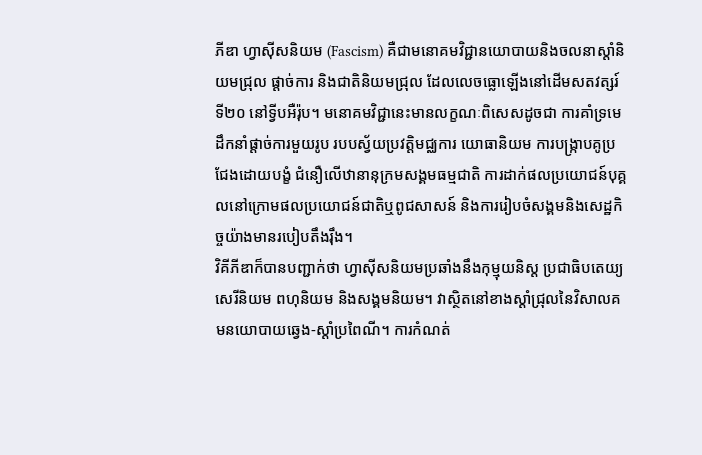ភីឌា ហ្វាស៊ីសនិយម (Fascism) គឺជាមនោគមវិជ្ជានយោបាយនិងចលនាស្ដាំនិយមជ្រុល ផ្ដាច់ការ និងជាតិនិយមជ្រុល ដែលលេចធ្លោឡើងនៅដើមសតវត្សរ៍ទី២០ នៅទ្វីបអឺរ៉ុប។ មនោគមវិជ្ជានេះមានលក្ខណៈពិសេសដូចជា ការគាំទ្រមេដឹកនាំផ្តាច់ការមួយរូប របបស្វ័យប្រវត្តិមជ្ឈការ យោធានិយម ការបង្ក្រាបគូប្រជែងដោយបង្ខំ ជំនឿលើឋានានុក្រមសង្គមធម្មជាតិ ការដាក់ផលប្រយោជន៍បុគ្គលនៅក្រោមផលប្រយោជន៍ជាតិឬពូជសាសន៍ និងការរៀបចំសង្គមនិងសេដ្ឋកិច្ចយ៉ាងមានរបៀបតឹងរ៉ឹង។
វិគីភីឌាក៏បានបញ្ជាក់ថា ហ្វាស៊ីសនិយមប្រឆាំងនឹងកុម្មុយនិស្ត ប្រជាធិបតេយ្យ សេរីនិយម ពហុនិយម និងសង្គមនិយម។ វាស្ថិតនៅខាងស្ដាំជ្រុលនៃវិសាលគមនយោបាយឆ្វេង-ស្ដាំប្រពៃណី។ ការកំណត់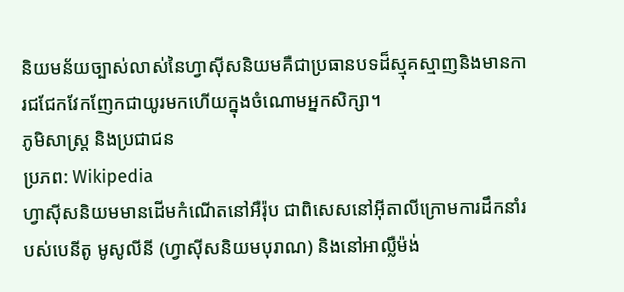និយមន័យច្បាស់លាស់នៃហ្វាស៊ីសនិយមគឺជាប្រធានបទដ៏ស្មុគស្មាញនិងមានការជជែកវែកញែកជាយូរមកហើយក្នុងចំណោមអ្នកសិក្សា។
ភូមិសាស្ត្រ និងប្រជាជន
ប្រភព: Wikipedia
ហ្វាស៊ីសនិយមមានដើមកំណើតនៅអឺរ៉ុប ជាពិសេសនៅអ៊ីតាលីក្រោមការដឹកនាំរបស់បេនីតូ មូសូលីនី (ហ្វាស៊ីសនិយមបុរាណ) និងនៅអាល្លឺម៉ង់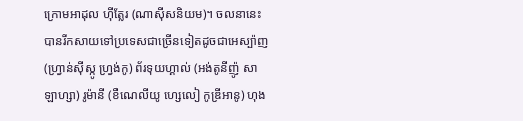ក្រោមអាដុល ហ៊ីត្លែរ (ណាស៊ីសនិយម)។ ចលនានេះបានរីកសាយទៅប្រទេសជាច្រើនទៀតដូចជាអេស្ប៉ាញ (ហ្វ្រាន់ស៊ីស្កូ ហ្វ្រង់កូ) ព័រទុយហ្គាល់ (អង់តូនីញ៉ូ សាឡាហ្សា) រូម៉ានី (ខឺណេលីយូ ហ្សេលៀ កូឌ្រីអានូ) ហុង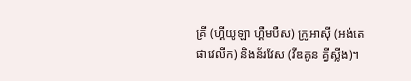គ្រី (ហ្គីយូឡា ហ្គឺមបឺស) ក្រូអាស៊ី (អង់តេ ផាវេលីក) និងន័រវែស (វីឌគូន គ្វីស្លីង)។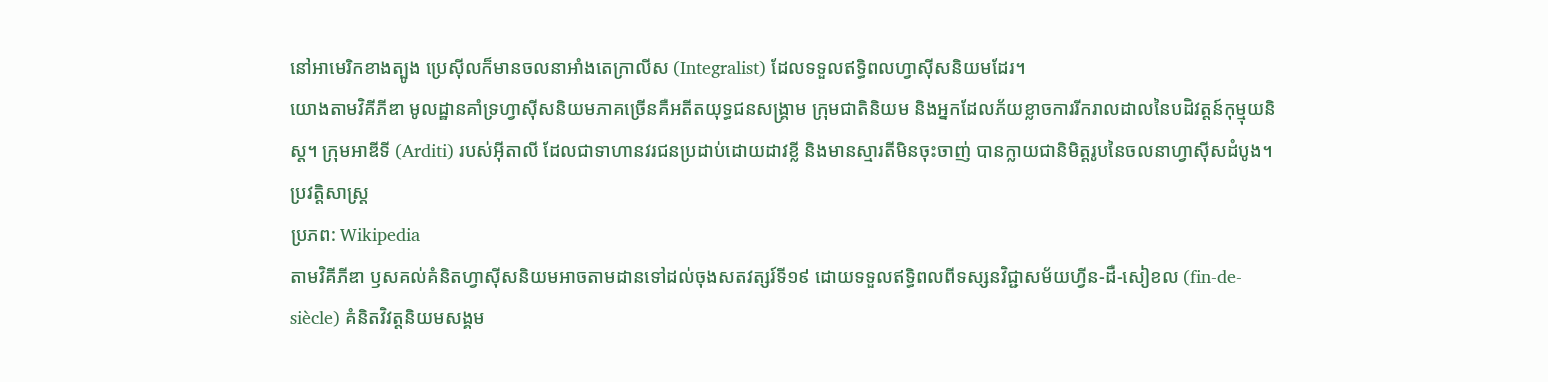នៅអាមេរិកខាងត្បូង ប្រេស៊ីលក៏មានចលនាអាំងតេក្រាលីស (Integralist) ដែលទទួលឥទ្ធិពលហ្វាស៊ីសនិយមដែរ។
យោងតាមវិគីភីឌា មូលដ្ឋានគាំទ្រហ្វាស៊ីសនិយមភាគច្រើនគឺអតីតយុទ្ធជនសង្គ្រាម ក្រុមជាតិនិយម និងអ្នកដែលភ័យខ្លាចការរីករាលដាលនៃបដិវត្តន៍កុម្មុយនិស្ត។ ក្រុមអាឌីទី (Arditi) របស់អ៊ីតាលី ដែលជាទាហានវរជនប្រដាប់ដោយដាវខ្លី និងមានស្មារតីមិនចុះចាញ់ បានក្លាយជានិមិត្តរូបនៃចលនាហ្វាស៊ីសដំបូង។
ប្រវត្តិសាស្ត្រ
ប្រភព: Wikipedia
តាមវិគីភីឌា ឫសគល់គំនិតហ្វាស៊ីសនិយមអាចតាមដានទៅដល់ចុងសតវត្សរ៍ទី១៩ ដោយទទួលឥទ្ធិពលពីទស្សនវិជ្ជាសម័យហ្វីន-ដឺ-សៀខល (fin-de-siècle) គំនិតវិវត្តនិយមសង្គម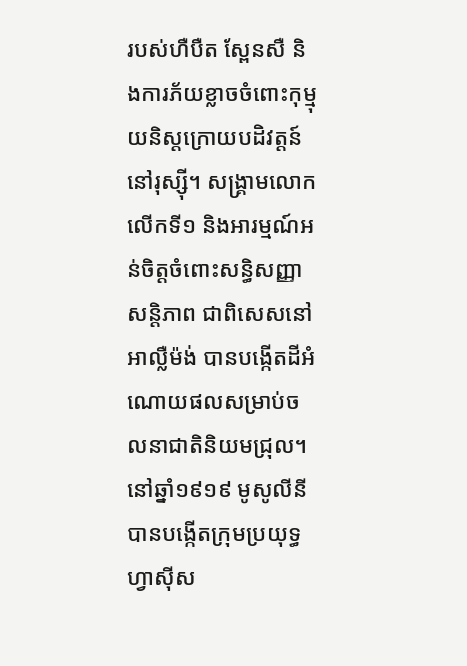របស់ហឺបឺត ស្ពែនសឺ និងការភ័យខ្លាចចំពោះកុម្មុយនិស្តក្រោយបដិវត្តន៍នៅរុស្ស៊ី។ សង្គ្រាមលោកលើកទី១ និងអារម្មណ៍អន់ចិត្តចំពោះសន្ធិសញ្ញាសន្តិភាព ជាពិសេសនៅអាល្លឺម៉ង់ បានបង្កើតដីអំណោយផលសម្រាប់ចលនាជាតិនិយមជ្រុល។
នៅឆ្នាំ១៩១៩ មូសូលីនីបានបង្កើតក្រុមប្រយុទ្ធហ្វាស៊ីស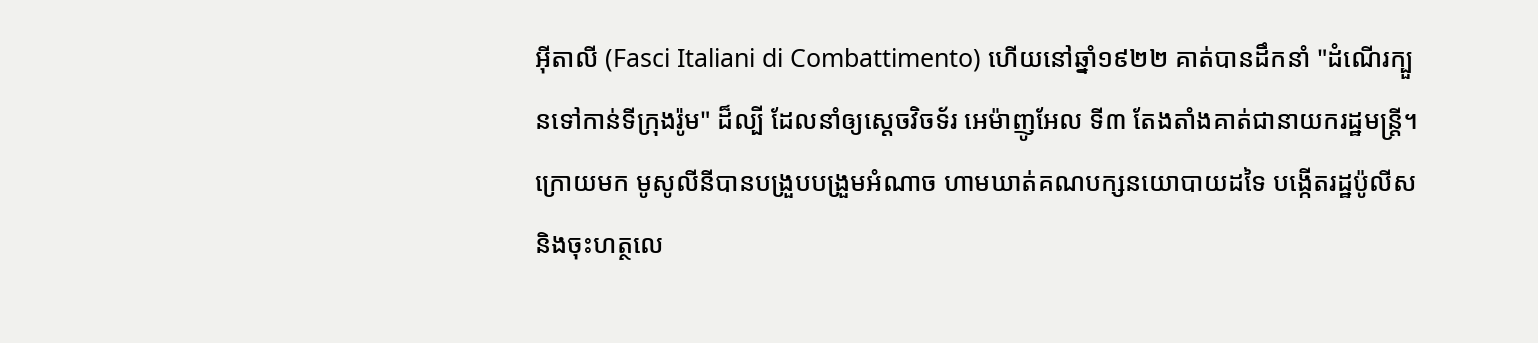អ៊ីតាលី (Fasci Italiani di Combattimento) ហើយនៅឆ្នាំ១៩២២ គាត់បានដឹកនាំ "ដំណើរក្បួនទៅកាន់ទីក្រុងរ៉ូម" ដ៏ល្បី ដែលនាំឲ្យស្ដេចវិចទ័រ អេម៉ាញូអែល ទី៣ តែងតាំងគាត់ជានាយករដ្ឋមន្ត្រី។ ក្រោយមក មូសូលីនីបានបង្រួបបង្រួមអំណាច ហាមឃាត់គណបក្សនយោបាយដទៃ បង្កើតរដ្ឋប៉ូលីស និងចុះហត្ថលេ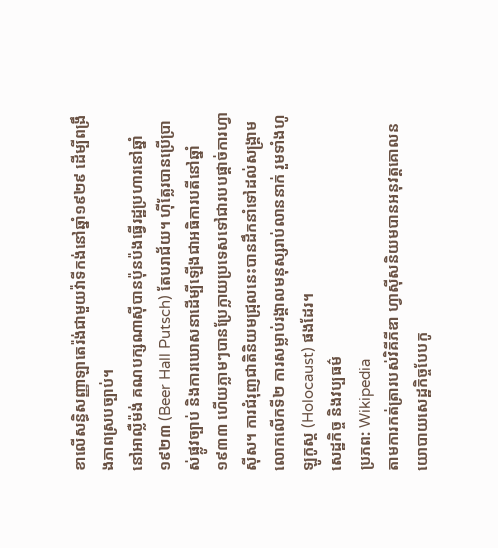ខាលើសន្ធិសញ្ញាឡាតេរ៉ង់ជាមួយវ៉ាទីកង់នៅឆ្នាំ១៩២៩ ដើម្បីពង្រឹងភាពស្របច្បាប់។
នៅអាល្លឺម៉ង់ គណបក្សណាស៊ីបានប៉ុនប៉ងធ្វើរដ្ឋប្រហារនៅឆ្នាំ១៩២៣ (Beer Hall Putsch) តែបរាជ័យ។ ហ៊ីត្លែរបានប្រើប្រាស់ផ្លូវច្បាប់ និងការឃោសនាដើម្បីឡើងជាអធិការបតីនៅឆ្នាំ១៩៣៣ ហើយភ្លាមៗបានប្រែក្លាយប្រទេសទៅជារបបផ្តាច់ការហ្វាស៊ីស។ ការជំរុញជាតិនិយមជ្រុលនេះបានដឹកនាំទៅដល់សង្គ្រាមលោកលើកទី២ ការសម្លាប់រង្គាលមនុស្សរាប់លាននាក់ រួមទាំងហូឡូកូស្ត (Holocaust) ផងដែរ។
សេដ្ឋកិច្ច និងវប្បធម៌
ប្រភព: Wikipedia
តាមការកត់ត្រារបស់វិគីភីឌា ហ្វាស៊ីសនិយមបានអនុវត្តគោលនយោបាយសេដ្ឋកិច្ចបែបកូ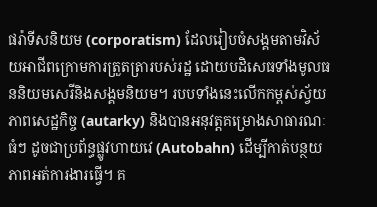ផរ៉ាទីសនិយម (corporatism) ដែលរៀបចំសង្គមតាមវិស័យអាជីពក្រោមការត្រួតត្រារបស់រដ្ឋ ដោយបដិសេធទាំងមូលធននិយមសេរីនិងសង្គមនិយម។ របបទាំងនេះលើកកម្ពស់ស្វ័យភាពសេដ្ឋកិច្ច (autarky) និងបានអនុវត្តគម្រោងសាធារណៈធំៗ ដូចជាប្រព័ន្ធផ្លូវហាយវេ (Autobahn) ដើម្បីកាត់បន្ថយភាពអត់ការងារធ្វើ។ គ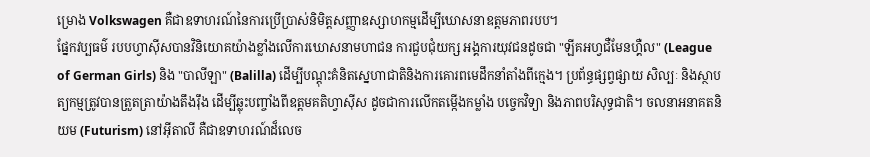ម្រោង Volkswagen គឺជាឧទាហរណ៍នៃការប្រើប្រាស់និមិត្តសញ្ញាឧស្សាហកម្មដើម្បីឃោសនាឧត្តមភាពរបប។
ផ្នែកវប្បធម៌ របបហ្វាស៊ីសបានវិនិយោគយ៉ាងខ្លាំងលើការឃោសនាមហាជន ការជួបជុំយក្ស អង្គការយុវជនដូចជា "ឡីគអហ្វជឺមែនហ្គឺល" (League of German Girls) និង "បាលីឡា" (Balilla) ដើម្បីបណ្ដុះគំនិតស្នេហាជាតិនិងការគោរពមេដឹកនាំតាំងពីក្មេង។ ប្រព័ន្ធផ្សព្វផ្សាយ សិល្បៈ និងស្ថាបត្យកម្មត្រូវបានត្រួតត្រាយ៉ាងតឹងរ៉ឹង ដើម្បីឆ្លុះបញ្ចាំងពីឧត្តមគតិហ្វាស៊ីស ដូចជាការលើកតម្កើងកម្លាំង បច្ចេកវិទ្យា និងភាពបរិសុទ្ធជាតិ។ ចលនាអនាគតនិយម (Futurism) នៅអ៊ីតាលី គឺជាឧទាហរណ៍ដ៏លេច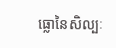ធ្លោនៃសិល្បៈ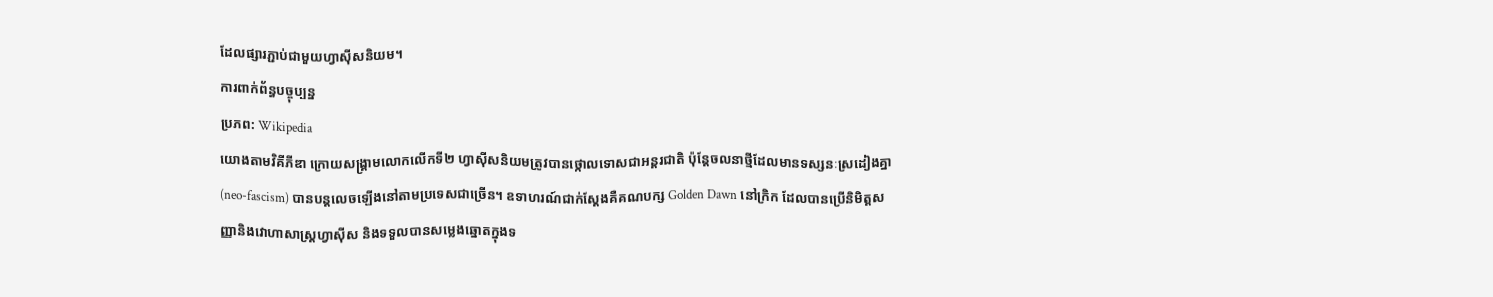ដែលផ្សារភ្ជាប់ជាមួយហ្វាស៊ីសនិយម។
ការពាក់ព័ន្ធបច្ចុប្បន្ន
ប្រភព: Wikipedia
យោងតាមវិគីភីឌា ក្រោយសង្គ្រាមលោកលើកទី២ ហ្វាស៊ីសនិយមត្រូវបានថ្កោលទោសជាអន្តរជាតិ ប៉ុន្តែចលនាថ្មីដែលមានទស្សនៈស្រដៀងគ្នា (neo-fascism) បានបន្តលេចឡើងនៅតាមប្រទេសជាច្រើន។ ឧទាហរណ៍ជាក់ស្ដែងគឺគណបក្ស Golden Dawn នៅក្រិក ដែលបានប្រើនិមិត្តសញ្ញានិងវោហាសាស្ត្រហ្វាស៊ីស និងទទួលបានសម្លេងឆ្នោតក្នុងទ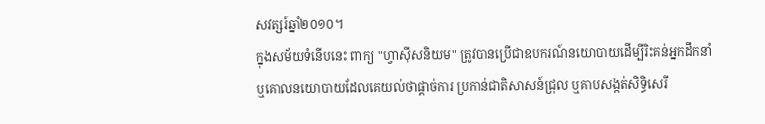សវត្សរ៍ឆ្នាំ២០១០។
ក្នុងសម័យទំនើបនេះ ពាក្យ "ហ្វាស៊ីសនិយម" ត្រូវបានប្រើជាឧបករណ៍នយោបាយដើម្បីរិះគន់អ្នកដឹកនាំ ឬគោលនយោបាយដែលគេយល់ថាផ្ដាច់ការ ប្រកាន់ជាតិសាសន៍ជ្រុល ឬគាបសង្កត់សិទ្ធិសេរី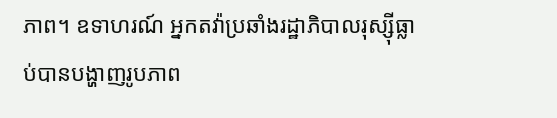ភាព។ ឧទាហរណ៍ អ្នកតវ៉ាប្រឆាំងរដ្ឋាភិបាលរុស្ស៊ីធ្លាប់បានបង្ហាញរូបភាព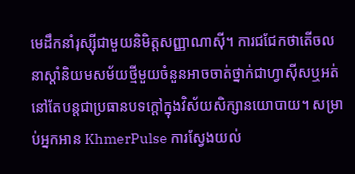មេដឹកនាំរុស្ស៊ីជាមួយនិមិត្តសញ្ញាណាស៊ី។ ការជជែកថាតើចលនាស្ដាំនិយមសម័យថ្មីមួយចំនួនអាចចាត់ថ្នាក់ជាហ្វាស៊ីសឬអត់នៅតែបន្តជាប្រធានបទក្ដៅក្នុងវិស័យសិក្សានយោបាយ។ សម្រាប់អ្នកអាន KhmerPulse ការស្វែងយល់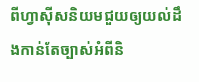ពីហ្វាស៊ីសនិយមជួយឲ្យយល់ដឹងកាន់តែច្បាស់អំពីនិ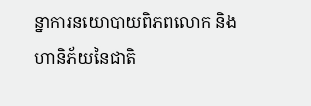ន្នាការនយោបាយពិភពលោក និងហានិភ័យនៃជាតិ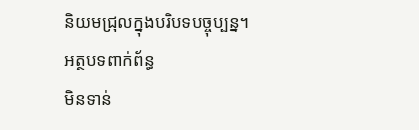និយមជ្រុលក្នុងបរិបទបច្ចុប្បន្ន។
អត្ថបទពាក់ព័ន្ធ
មិនទាន់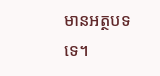មានអត្ថបទទេ។